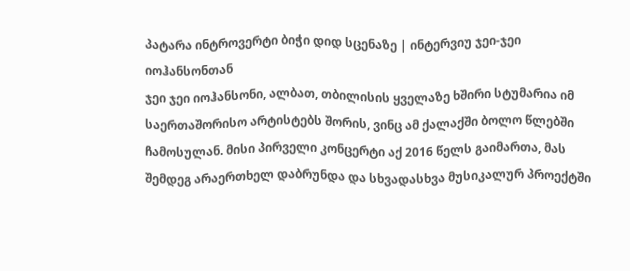პატარა ინტროვერტი ბიჭი დიდ სცენაზე | ინტერვიუ ჯეი-ჯეი იოჰანსონთან
ჯეი ჯეი იოჰანსონი, ალბათ, თბილისის ყველაზე ხშირი სტუმარია იმ საერთაშორისო არტისტებს შორის, ვინც ამ ქალაქში ბოლო წლებში ჩამოსულან. მისი პირველი კონცერტი აქ 2016 წელს გაიმართა, მას შემდეგ არაერთხელ დაბრუნდა და სხვადასხვა მუსიკალურ პროექტში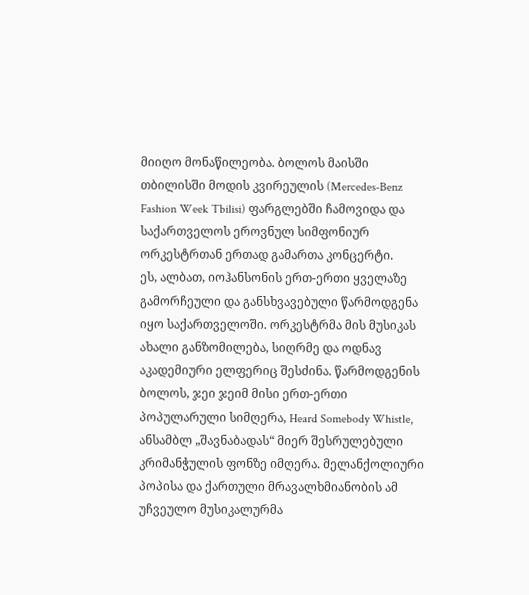მიიღო მონაწილეობა. ბოლოს მაისში თბილისში მოდის კვირეულის (Mercedes-Benz Fashion Week Tbilisi) ფარგლებში ჩამოვიდა და საქართველოს ეროვნულ სიმფონიურ ორკესტრთან ერთად გამართა კონცერტი.
ეს, ალბათ, იოჰანსონის ერთ-ერთი ყველაზე გამორჩეული და განსხვავებული წარმოდგენა იყო საქართველოში. ორკესტრმა მის მუსიკას ახალი განზომილება, სიღრმე და ოდნავ აკადემიური ელფერიც შესძინა. წარმოდგენის ბოლოს, ჯეი ჯეიმ მისი ერთ-ერთი პოპულარული სიმღერა, Heard Somebody Whistle, ანსამბლ „შავნაბადას“ მიერ შესრულებული კრიმანჭულის ფონზე იმღერა. მელანქოლიური პოპისა და ქართული მრავალხმიანობის ამ უჩვეულო მუსიკალურმა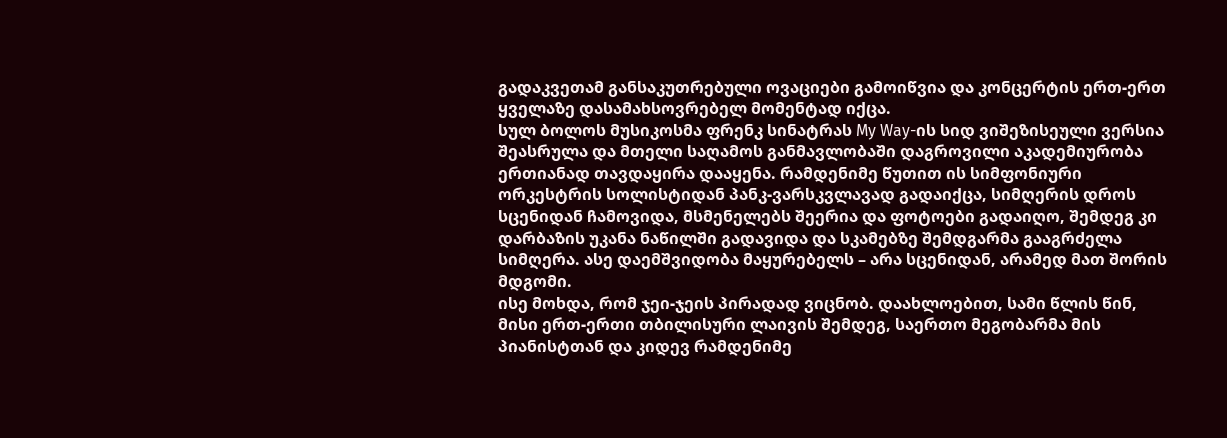გადაკვეთამ განსაკუთრებული ოვაციები გამოიწვია და კონცერტის ერთ-ერთ ყველაზე დასამახსოვრებელ მომენტად იქცა.
სულ ბოლოს მუსიკოსმა ფრენკ სინატრას My Way-ის სიდ ვიშეზისეული ვერსია შეასრულა და მთელი საღამოს განმავლობაში დაგროვილი აკადემიურობა ერთიანად თავდაყირა დააყენა. რამდენიმე წუთით ის სიმფონიური ორკესტრის სოლისტიდან პანკ-ვარსკვლავად გადაიქცა, სიმღერის დროს სცენიდან ჩამოვიდა, მსმენელებს შეერია და ფოტოები გადაიღო, შემდეგ კი დარბაზის უკანა ნაწილში გადავიდა და სკამებზე შემდგარმა გააგრძელა სიმღერა. ასე დაემშვიდობა მაყურებელს – არა სცენიდან, არამედ მათ შორის მდგომი.
ისე მოხდა, რომ ჯეი-ჯეის პირადად ვიცნობ. დაახლოებით, სამი წლის წინ, მისი ერთ-ერთი თბილისური ლაივის შემდეგ, საერთო მეგობარმა მის პიანისტთან და კიდევ რამდენიმე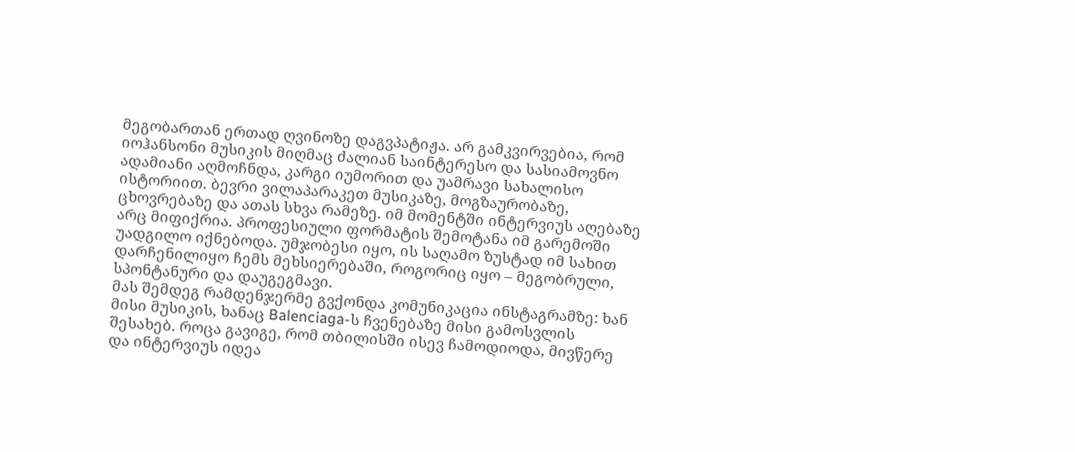მეგობართან ერთად ღვინოზე დაგვპატიჟა. არ გამკვირვებია, რომ იოჰანსონი მუსიკის მიღმაც ძალიან საინტერესო და სასიამოვნო ადამიანი აღმოჩნდა, კარგი იუმორით და უამრავი სახალისო ისტორიით. ბევრი ვილაპარაკეთ მუსიკაზე, მოგზაურობაზე, ცხოვრებაზე და ათას სხვა რამეზე. იმ მომენტში ინტერვიუს აღებაზე არც მიფიქრია. პროფესიული ფორმატის შემოტანა იმ გარემოში უადგილო იქნებოდა. უმჯობესი იყო, ის საღამო ზუსტად იმ სახით დარჩენილიყო ჩემს მეხსიერებაში, როგორიც იყო – მეგობრული, სპონტანური და დაუგეგმავი.
მას შემდეგ რამდენჯერმე გვქონდა კომუნიკაცია ინსტაგრამზე: ხან მისი მუსიკის, ხანაც Balenciaga-ს ჩვენებაზე მისი გამოსვლის შესახებ. როცა გავიგე, რომ თბილისში ისევ ჩამოდიოდა, მივწერე და ინტერვიუს იდეა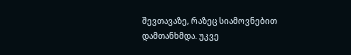შევთავაზე, რაზეც სიამოვნებით დამთანხმდა. უკვე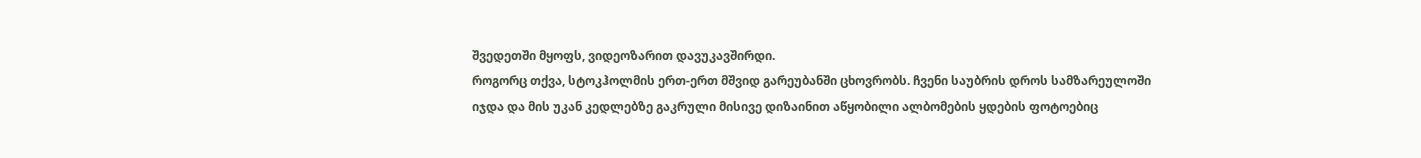შვედეთში მყოფს, ვიდეოზარით დავუკავშირდი.
როგორც თქვა, სტოკჰოლმის ერთ-ერთ მშვიდ გარეუბანში ცხოვრობს. ჩვენი საუბრის დროს სამზარეულოში იჯდა და მის უკან კედლებზე გაკრული მისივე დიზაინით აწყობილი ალბომების ყდების ფოტოებიც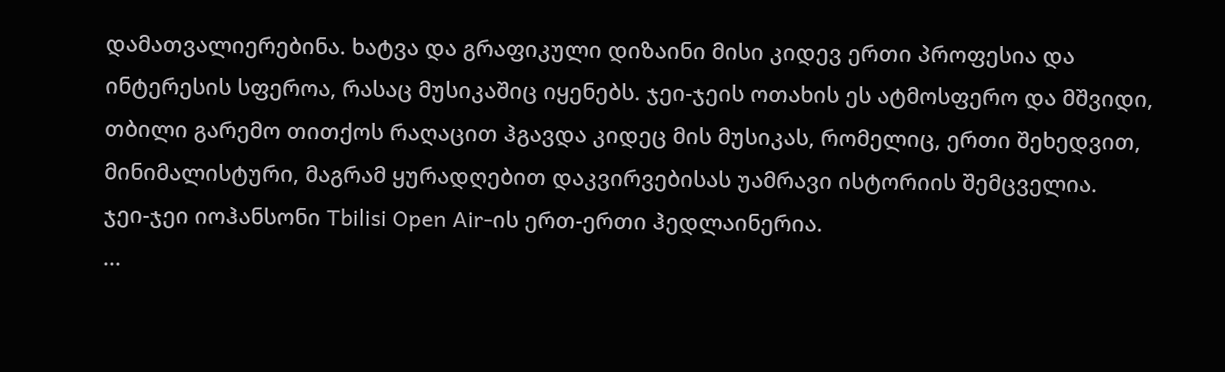დამათვალიერებინა. ხატვა და გრაფიკული დიზაინი მისი კიდევ ერთი პროფესია და ინტერესის სფეროა, რასაც მუსიკაშიც იყენებს. ჯეი-ჯეის ოთახის ეს ატმოსფერო და მშვიდი, თბილი გარემო თითქოს რაღაცით ჰგავდა კიდეც მის მუსიკას, რომელიც, ერთი შეხედვით, მინიმალისტური, მაგრამ ყურადღებით დაკვირვებისას უამრავი ისტორიის შემცველია.
ჯეი-ჯეი იოჰანსონი Tbilisi Open Air-ის ერთ-ერთი ჰედლაინერია.
...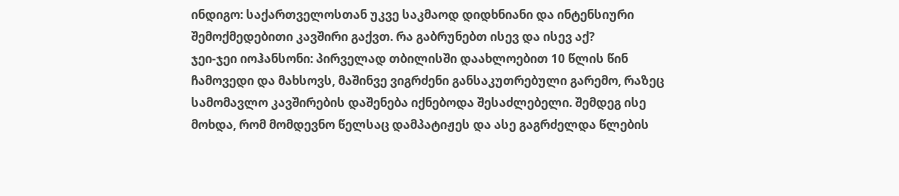ინდიგო: საქართველოსთან უკვე საკმაოდ დიდხნიანი და ინტენსიური შემოქმედებითი კავშირი გაქვთ. რა გაბრუნებთ ისევ და ისევ აქ?
ჯეი-ჯეი იოჰანსონი: პირველად თბილისში დაახლოებით 10 წლის წინ ჩამოვედი და მახსოვს, მაშინვე ვიგრძენი განსაკუთრებული გარემო, რაზეც სამომავლო კავშირების დაშენება იქნებოდა შესაძლებელი. შემდეგ ისე მოხდა, რომ მომდევნო წელსაც დამპატიჟეს და ასე გაგრძელდა წლების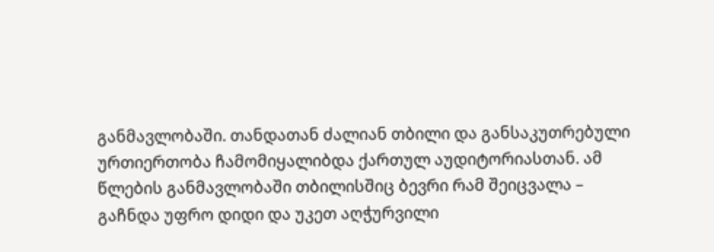განმავლობაში. თანდათან ძალიან თბილი და განსაკუთრებული ურთიერთობა ჩამომიყალიბდა ქართულ აუდიტორიასთან. ამ წლების განმავლობაში თბილისშიც ბევრი რამ შეიცვალა – გაჩნდა უფრო დიდი და უკეთ აღჭურვილი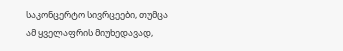საკონცერტო სივრცეები, თუმცა ამ ყველაფრის მიუხედავად,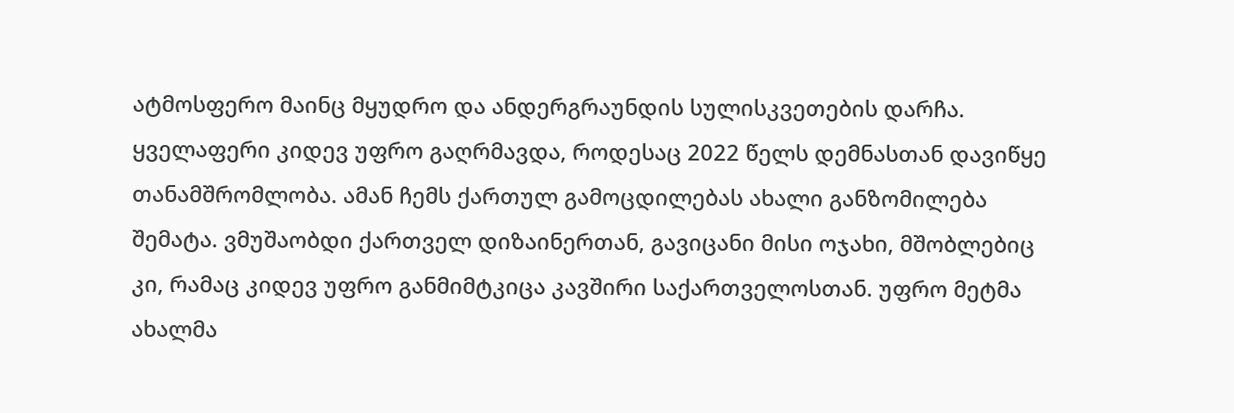ატმოსფერო მაინც მყუდრო და ანდერგრაუნდის სულისკვეთების დარჩა.
ყველაფერი კიდევ უფრო გაღრმავდა, როდესაც 2022 წელს დემნასთან დავიწყე თანამშრომლობა. ამან ჩემს ქართულ გამოცდილებას ახალი განზომილება შემატა. ვმუშაობდი ქართველ დიზაინერთან, გავიცანი მისი ოჯახი, მშობლებიც კი, რამაც კიდევ უფრო განმიმტკიცა კავშირი საქართველოსთან. უფრო მეტმა ახალმა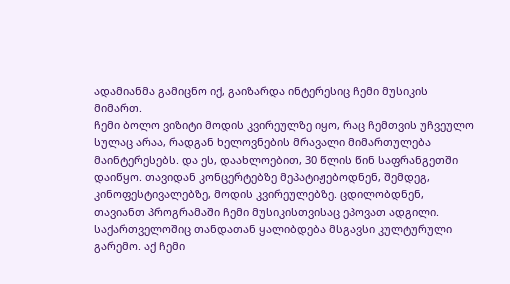ადამიანმა გამიცნო იქ, გაიზარდა ინტერესიც ჩემი მუსიკის მიმართ.
ჩემი ბოლო ვიზიტი მოდის კვირეულზე იყო, რაც ჩემთვის უჩვეულო სულაც არაა, რადგან ხელოვნების მრავალი მიმართულება მაინტერესებს. და ეს, დაახლოებით, 30 წლის წინ საფრანგეთში დაიწყო. თავიდან კონცერტებზე მეპატიჟებოდნენ, შემდეგ, კინოფესტივალებზე, მოდის კვირეულებზე. ცდილობდნენ, თავიანთ პროგრამაში ჩემი მუსიკისთვისაც ეპოვათ ადგილი. საქართველოშიც თანდათან ყალიბდება მსგავსი კულტურული გარემო. აქ ჩემი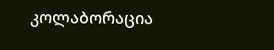კოლაბორაცია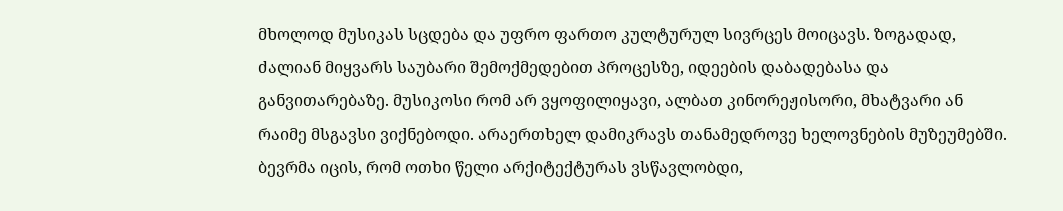მხოლოდ მუსიკას სცდება და უფრო ფართო კულტურულ სივრცეს მოიცავს. ზოგადად, ძალიან მიყვარს საუბარი შემოქმედებით პროცესზე, იდეების დაბადებასა და განვითარებაზე. მუსიკოსი რომ არ ვყოფილიყავი, ალბათ კინორეჟისორი, მხატვარი ან რაიმე მსგავსი ვიქნებოდი. არაერთხელ დამიკრავს თანამედროვე ხელოვნების მუზეუმებში. ბევრმა იცის, რომ ოთხი წელი არქიტექტურას ვსწავლობდი,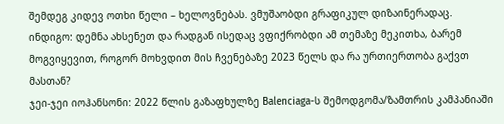შემდეგ კიდევ ოთხი წელი – ხელოვნებას. ვმუშაობდი გრაფიკულ დიზაინერადაც.
ინდიგო: დემნა ახსენეთ და რადგან ისედაც ვფიქრობდი ამ თემაზე მეკითხა, ბარემ მოგვიყევით, როგორ მოხვდით მის ჩვენებაზე 2023 წელს და რა ურთიერთობა გაქვთ მასთან?
ჯეი-ჯეი იოჰანსონი: 2022 წლის გაზაფხულზე Balenciaga-ს შემოდგომა/ზამთრის კამპანიაში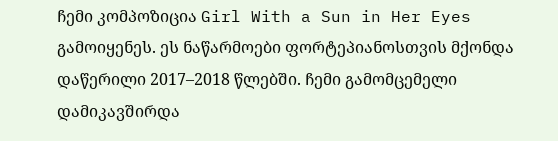ჩემი კომპოზიცია Girl With a Sun in Her Eyes გამოიყენეს. ეს ნაწარმოები ფორტეპიანოსთვის მქონდა დაწერილი 2017–2018 წლებში. ჩემი გამომცემელი დამიკავშირდა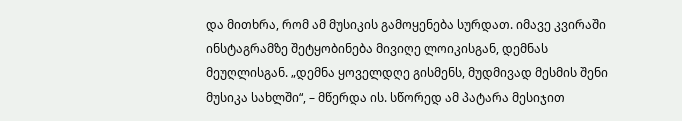და მითხრა, რომ ამ მუსიკის გამოყენება სურდათ. იმავე კვირაში ინსტაგრამზე შეტყობინება მივიღე ლოიკისგან, დემნას მეუღლისგან. „დემნა ყოველდღე გისმენს, მუდმივად მესმის შენი მუსიკა სახლში“, – მწერდა ის. სწორედ ამ პატარა მესიჯით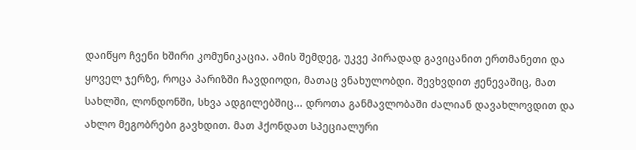დაიწყო ჩვენი ხშირი კომუნიკაცია. ამის შემდეგ, უკვე პირადად გავიცანით ერთმანეთი და ყოველ ჯერზე, როცა პარიზში ჩავდიოდი, მათაც ვნახულობდი. შევხვდით ჟენევაშიც, მათ სახლში, ლონდონში, სხვა ადგილებშიც... დროთა განმავლობაში ძალიან დავახლოვდით და ახლო მეგობრები გავხდით. მათ ჰქონდათ სპეციალური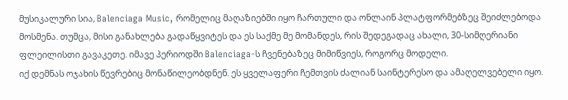მუსიკალური სია, Balenciaga Music, რომელიც მაღაზიებში იყო ჩართული და ონლაინ პლატფორმებზეც შეიძლებოდა მოსმენა. თუმცა, მისი განახლება გადაწყვიტეს და ეს საქმე მე მომანდეს, რის შედეგადაც ახალი, 30-სიმღერიანი ფლეილისთი გავაკეთე. იმავე პერიოდში Balenciaga-ს ჩვენებაზეც მიმიწვიეს, როგორც მოდელი.
იქ დემნას ოჯახის წევრებიც მონაწილეობდნენ. ეს ყველაფერი ჩემთვის ძალიან საინტერესო და ამაღელვებელი იყო.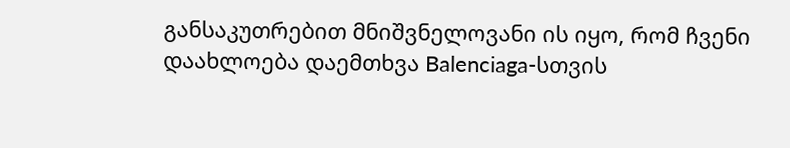განსაკუთრებით მნიშვნელოვანი ის იყო, რომ ჩვენი დაახლოება დაემთხვა Balenciaga-სთვის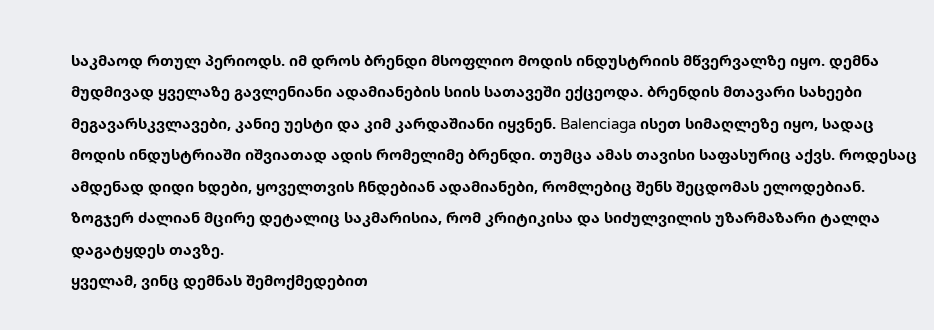საკმაოდ რთულ პერიოდს. იმ დროს ბრენდი მსოფლიო მოდის ინდუსტრიის მწვერვალზე იყო. დემნა მუდმივად ყველაზე გავლენიანი ადამიანების სიის სათავეში ექცეოდა. ბრენდის მთავარი სახეები მეგავარსკვლავები, კანიე უესტი და კიმ კარდაშიანი იყვნენ. Balenciaga ისეთ სიმაღლეზე იყო, სადაც მოდის ინდუსტრიაში იშვიათად ადის რომელიმე ბრენდი. თუმცა ამას თავისი საფასურიც აქვს. როდესაც ამდენად დიდი ხდები, ყოველთვის ჩნდებიან ადამიანები, რომლებიც შენს შეცდომას ელოდებიან. ზოგჯერ ძალიან მცირე დეტალიც საკმარისია, რომ კრიტიკისა და სიძულვილის უზარმაზარი ტალღა დაგატყდეს თავზე.
ყველამ, ვინც დემნას შემოქმედებით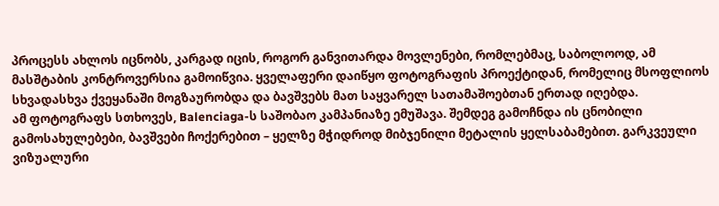პროცესს ახლოს იცნობს, კარგად იცის, როგორ განვითარდა მოვლენები, რომლებმაც, საბოლოოდ, ამ მასშტაბის კონტროვერსია გამოიწვია. ყველაფერი დაიწყო ფოტოგრაფის პროექტიდან, რომელიც მსოფლიოს სხვადასხვა ქვეყანაში მოგზაურობდა და ბავშვებს მათ საყვარელ სათამაშოებთან ერთად იღებდა.
ამ ფოტოგრაფს სთხოვეს, Balenciaga-ს საშობაო კამპანიაზე ემუშავა. შემდეგ გამოჩნდა ის ცნობილი გამოსახულებები, ბავშვები ჩოქერებით – ყელზე მჭიდროდ მიბჯენილი მეტალის ყელსაბამებით. გარკვეული ვიზუალური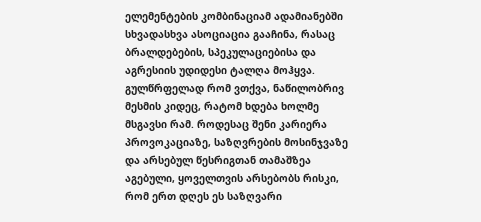ელემენტების კომბინაციამ ადამიანებში სხვადასხვა ასოციაცია გააჩინა, რასაც ბრალდებების, სპეკულაციებისა და აგრესიის უდიდესი ტალღა მოჰყვა. გულწრფელად რომ ვთქვა, ნაწილობრივ მესმის კიდეც, რატომ ხდება ხოლმე მსგავსი რამ. როდესაც შენი კარიერა პროვოკაციაზე, საზღვრების მოსინჯვაზე და არსებულ წესრიგთან თამაშზეა აგებული, ყოველთვის არსებობს რისკი, რომ ერთ დღეს ეს საზღვარი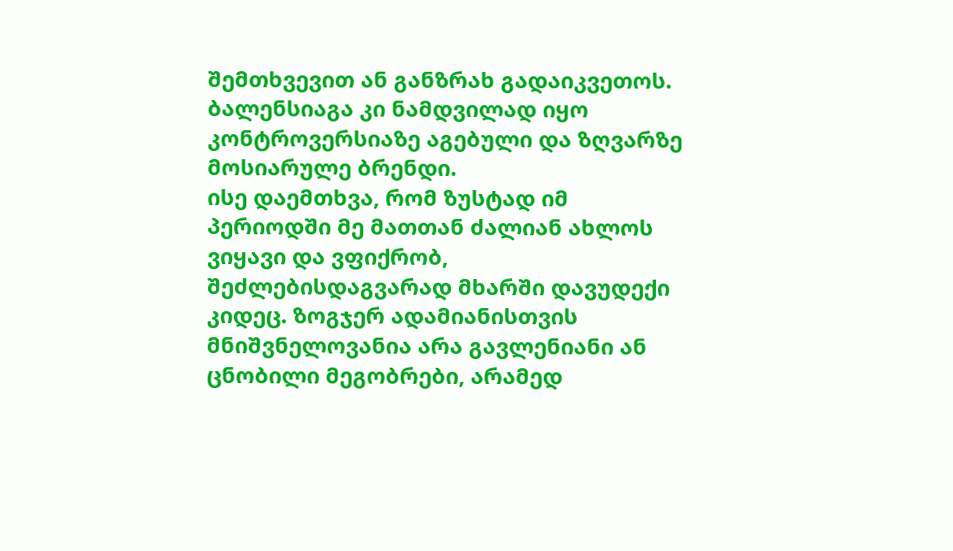შემთხვევით ან განზრახ გადაიკვეთოს. ბალენსიაგა კი ნამდვილად იყო კონტროვერსიაზე აგებული და ზღვარზე მოსიარულე ბრენდი.
ისე დაემთხვა, რომ ზუსტად იმ პერიოდში მე მათთან ძალიან ახლოს ვიყავი და ვფიქრობ, შეძლებისდაგვარად მხარში დავუდექი კიდეც. ზოგჯერ ადამიანისთვის მნიშვნელოვანია არა გავლენიანი ან ცნობილი მეგობრები, არამედ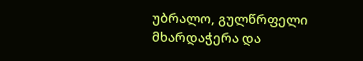უბრალო, გულწრფელი მხარდაჭერა და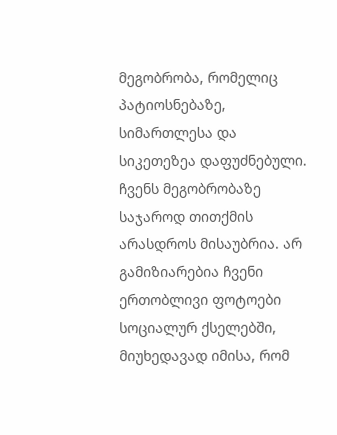მეგობრობა, რომელიც პატიოსნებაზე, სიმართლესა და სიკეთეზეა დაფუძნებული. ჩვენს მეგობრობაზე საჯაროდ თითქმის არასდროს მისაუბრია. არ გამიზიარებია ჩვენი ერთობლივი ფოტოები სოციალურ ქსელებში, მიუხედავად იმისა, რომ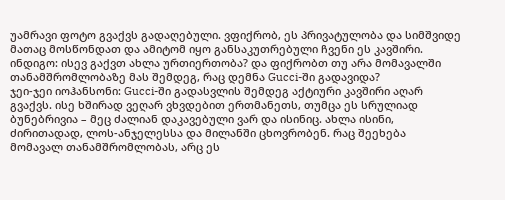უამრავი ფოტო გვაქვს გადაღებული. ვფიქრობ, ეს პრივატულობა და სიმშვიდე მათაც მოსწონდათ და ამიტომ იყო განსაკუთრებული ჩვენი ეს კავშირი.
ინდიგო: ისევ გაქვთ ახლა ურთიერთობა? და ფიქრობთ თუ არა მომავალში თანამშრომლობაზე მას შემდეგ, რაც დემნა Gucci-ში გადავიდა?
ჯეი-ჯეი იოჰანსონი: Gucci-ში გადასვლის შემდეგ აქტიური კავშირი აღარ გვაქვს. ისე ხშირად ვეღარ ვხვდებით ერთმანეთს, თუმცა ეს სრულიად ბუნებრივია – მეც ძალიან დაკავებული ვარ და ისინიც. ახლა ისინი, ძირითადად, ლოს-ანჯელესსა და მილანში ცხოვრობენ. რაც შეეხება მომავალ თანამშრომლობას, არც ეს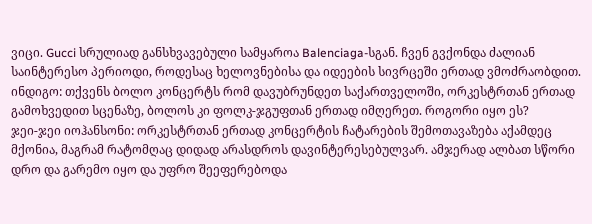ვიცი. Gucci სრულიად განსხვავებული სამყაროა Balenciaga-სგან. ჩვენ გვქონდა ძალიან საინტერესო პერიოდი, როდესაც ხელოვნებისა და იდეების სივრცეში ერთად ვმოძრაობდით.
ინდიგო: თქვენს ბოლო კონცერტს რომ დავუბრუნდეთ საქართველოში, ორკესტრთან ერთად გამოხვედით სცენაზე, ბოლოს კი ფოლკ-ჯგუფთან ერთად იმღერეთ. როგორი იყო ეს?
ჯეი-ჯეი იოჰანსონი: ორკესტრთან ერთად კონცერტის ჩატარების შემოთავაზება აქამდეც მქონია, მაგრამ რატომღაც დიდად არასდროს დავინტერესებულვარ. ამჯერად ალბათ სწორი დრო და გარემო იყო და უფრო შეეფერებოდა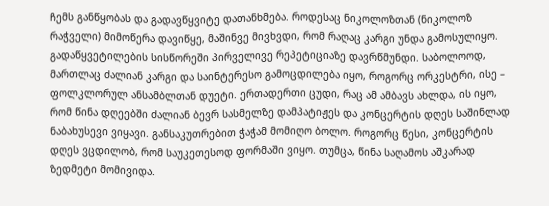ჩემს განწყობას და გადავწყვიტე დათანხმება. როდესაც ნიკოლოზთან (ნიკოლოზ რაჭველი) მიმოწერა დავიწყე, მაშინვე მივხვდი, რომ რაღაც კარგი უნდა გამოსულიყო. გადაწყვეტილების სისწორეში პირველივე რეპეტიციაზე დავრწმუნდი. საბოლოოდ, მართლაც ძალიან კარგი და საინტერესო გამოცდილება იყო, როგორც ორკესტრი, ისე – ფოლკლორულ ანსამბლთან დუეტი. ერთადერთი ცუდი, რაც ამ ამბავს ახლდა, ის იყო, რომ წინა დღეებში ძალიან ბევრ სასმელზე დამპატიჟეს და კონცერტის დღეს საშინლად ნაბახუსევი ვიყავი. განსაკუთრებით ჭაჭამ მომიღო ბოლო. როგორც წესი, კონცერტის დღეს ვცდილობ, რომ საუკეთესოდ ფორმაში ვიყო. თუმცა, წინა საღამოს აშკარად ზედმეტი მომივიდა.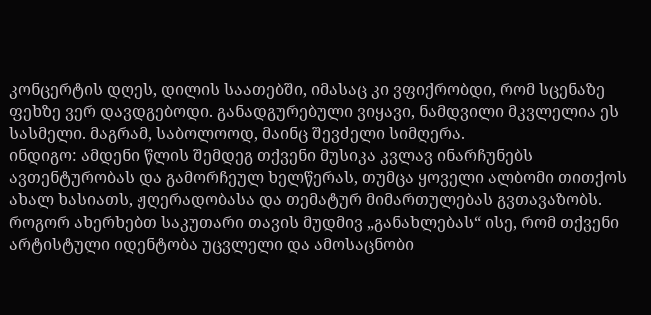კონცერტის დღეს, დილის საათებში, იმასაც კი ვფიქრობდი, რომ სცენაზე ფეხზე ვერ დავდგებოდი. განადგურებული ვიყავი, ნამდვილი მკვლელია ეს სასმელი. მაგრამ, საბოლოოდ, მაინც შევძელი სიმღერა.
ინდიგო: ამდენი წლის შემდეგ თქვენი მუსიკა კვლავ ინარჩუნებს ავთენტურობას და გამორჩეულ ხელწერას, თუმცა ყოველი ალბომი თითქოს ახალ ხასიათს, ჟღერადობასა და თემატურ მიმართულებას გვთავაზობს. როგორ ახერხებთ საკუთარი თავის მუდმივ „განახლებას“ ისე, რომ თქვენი არტისტული იდენტობა უცვლელი და ამოსაცნობი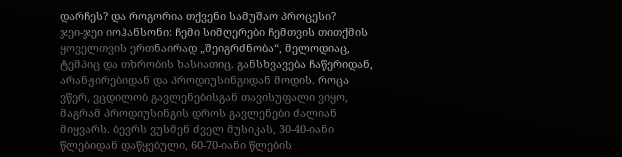დარჩეს? და როგორია თქვენი სამუშაო პროცესი?
ჯეი-ჯეი იოჰანსონი: ჩემი სიმღერები ჩემთვის თითქმის ყოველთვის ერთნაირად „შეიგრძნობა“, მელოდიაც, ტემპიც და თხრობის ხასიათიც. განსხვავება ჩაწერიდან, არანჟირებიდან და პროდიუსინგიდან მოდის. როცა ვწერ, ვცდილობ გავლენებისგან თავისუფალი ვიყო, მაგრამ პროდიუსინგის დროს გავლენები ძალიან მიყვარს. ბევრს ვუსმენ ძველ მუსიკას, 30-40-იანი წლებიდან დაწყებული, 60-70-იანი წლების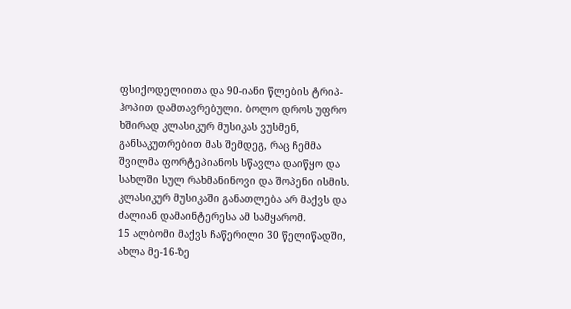ფსიქოდელიითა და 90-იანი წლების ტრიპ-ჰოპით დამთავრებული. ბოლო დროს უფრო ხშირად კლასიკურ მუსიკას ვუსმენ, განსაკუთრებით მას შემდეგ, რაც ჩემმა შვილმა ფორტეპიანოს სწავლა დაიწყო და სახლში სულ რახმანინოვი და შოპენი ისმის. კლასიკურ მუსიკაში განათლება არ მაქვს და ძალიან დამაინტერესა ამ სამყარომ.
15 ალბომი მაქვს ჩაწერილი 30 წელიწადში, ახლა მე-16-ზე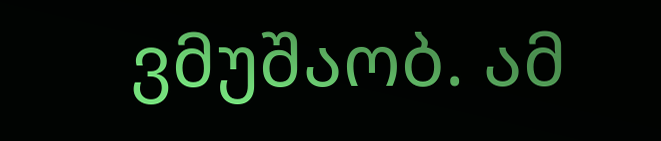ვმუშაობ. ამ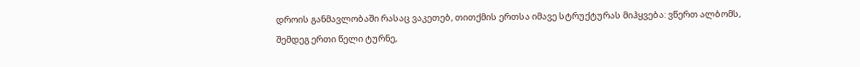დროის განმავლობაში რასაც ვაკეთებ, თითქმის ერთსა იმავე სტრუქტურას მიჰყვება: ვწერთ ალბომს, შემდეგ ერთი წელი ტურნე,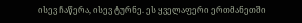ისევ ჩაწერა, ისევ ტურნე. ეს ყველაფერი ერთმანეთში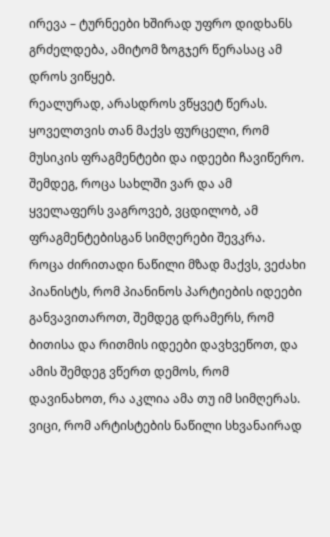ირევა – ტურნეები ხშირად უფრო დიდხანს გრძელდება, ამიტომ ზოგჯერ წერასაც ამ დროს ვიწყებ.
რეალურად, არასდროს ვწყვეტ წერას. ყოველთვის თან მაქვს ფურცელი, რომ მუსიკის ფრაგმენტები და იდეები ჩავიწერო. შემდეგ, როცა სახლში ვარ და ამ ყველაფერს ვაგროვებ, ვცდილობ, ამ ფრაგმენტებისგან სიმღერები შევკრა.
როცა ძირითადი ნაწილი მზად მაქვს, ვეძახი პიანისტს, რომ პიანინოს პარტიების იდეები განვავითაროთ, შემდეგ დრამერს, რომ ბითისა და რითმის იდეები დავხვეწოთ, და ამის შემდეგ ვწერთ დემოს, რომ დავინახოთ, რა აკლია ამა თუ იმ სიმღერას.
ვიცი, რომ არტისტების ნაწილი სხვანაირად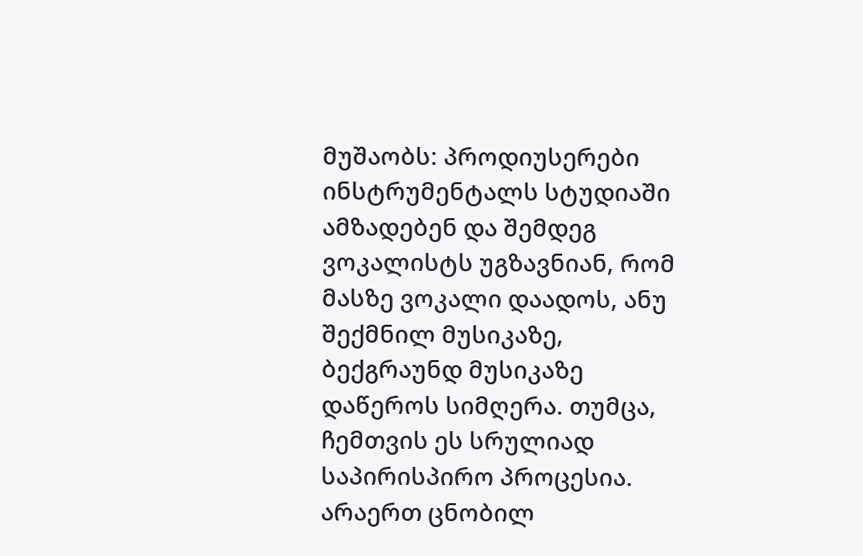მუშაობს: პროდიუსერები ინსტრუმენტალს სტუდიაში ამზადებენ და შემდეგ ვოკალისტს უგზავნიან, რომ მასზე ვოკალი დაადოს, ანუ შექმნილ მუსიკაზე, ბექგრაუნდ მუსიკაზე დაწეროს სიმღერა. თუმცა, ჩემთვის ეს სრულიად საპირისპირო პროცესია. არაერთ ცნობილ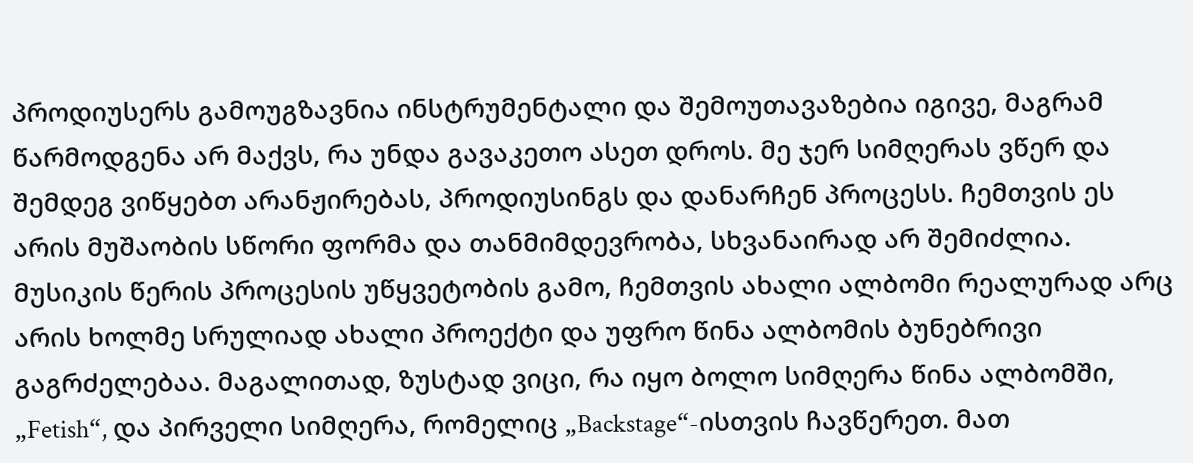პროდიუსერს გამოუგზავნია ინსტრუმენტალი და შემოუთავაზებია იგივე, მაგრამ წარმოდგენა არ მაქვს, რა უნდა გავაკეთო ასეთ დროს. მე ჯერ სიმღერას ვწერ და შემდეგ ვიწყებთ არანჟირებას, პროდიუსინგს და დანარჩენ პროცესს. ჩემთვის ეს არის მუშაობის სწორი ფორმა და თანმიმდევრობა, სხვანაირად არ შემიძლია.
მუსიკის წერის პროცესის უწყვეტობის გამო, ჩემთვის ახალი ალბომი რეალურად არც არის ხოლმე სრულიად ახალი პროექტი და უფრო წინა ალბომის ბუნებრივი გაგრძელებაა. მაგალითად, ზუსტად ვიცი, რა იყო ბოლო სიმღერა წინა ალბომში, „Fetish“, და პირველი სიმღერა, რომელიც „Backstage“-ისთვის ჩავწერეთ. მათ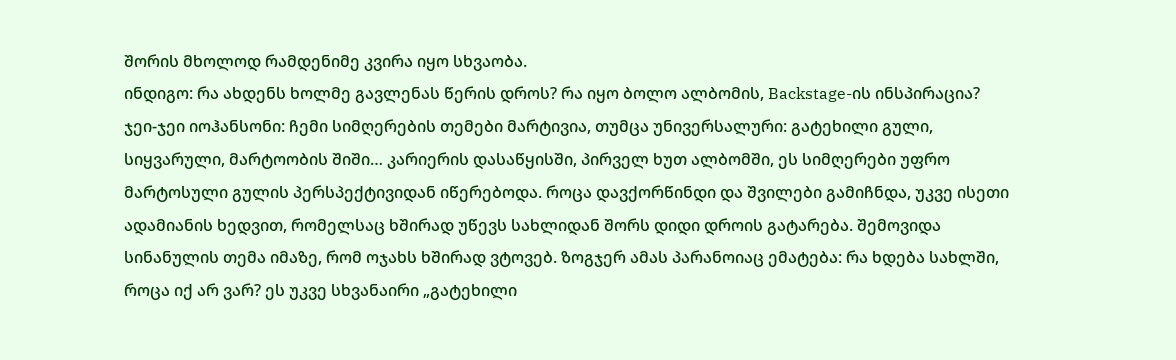შორის მხოლოდ რამდენიმე კვირა იყო სხვაობა.
ინდიგო: რა ახდენს ხოლმე გავლენას წერის დროს? რა იყო ბოლო ალბომის, Backstage-ის ინსპირაცია?
ჯეი-ჯეი იოჰანსონი: ჩემი სიმღერების თემები მარტივია, თუმცა უნივერსალური: გატეხილი გული, სიყვარული, მარტოობის შიში… კარიერის დასაწყისში, პირველ ხუთ ალბომში, ეს სიმღერები უფრო მარტოსული გულის პერსპექტივიდან იწერებოდა. როცა დავქორწინდი და შვილები გამიჩნდა, უკვე ისეთი ადამიანის ხედვით, რომელსაც ხშირად უწევს სახლიდან შორს დიდი დროის გატარება. შემოვიდა სინანულის თემა იმაზე, რომ ოჯახს ხშირად ვტოვებ. ზოგჯერ ამას პარანოიაც ემატება: რა ხდება სახლში, როცა იქ არ ვარ? ეს უკვე სხვანაირი „გატეხილი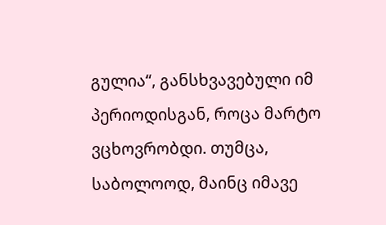გულია“, განსხვავებული იმ პერიოდისგან, როცა მარტო ვცხოვრობდი. თუმცა, საბოლოოდ, მაინც იმავე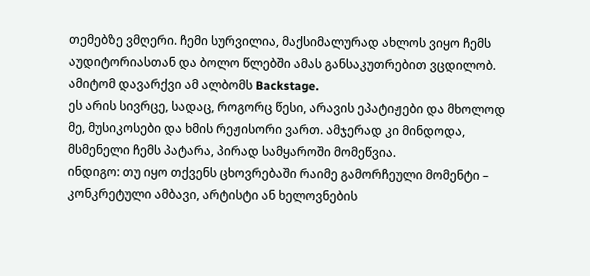თემებზე ვმღერი. ჩემი სურვილია, მაქსიმალურად ახლოს ვიყო ჩემს აუდიტორიასთან და ბოლო წლებში ამას განსაკუთრებით ვცდილობ. ამიტომ დავარქვი ამ ალბომს Backstage.
ეს არის სივრცე, სადაც, როგორც წესი, არავის ეპატიჟები და მხოლოდ მე, მუსიკოსები და ხმის რეჟისორი ვართ. ამჯერად კი მინდოდა, მსმენელი ჩემს პატარა, პირად სამყაროში მომეწვია.
ინდიგო: თუ იყო თქვენს ცხოვრებაში რაიმე გამორჩეული მომენტი – კონკრეტული ამბავი, არტისტი ან ხელოვნების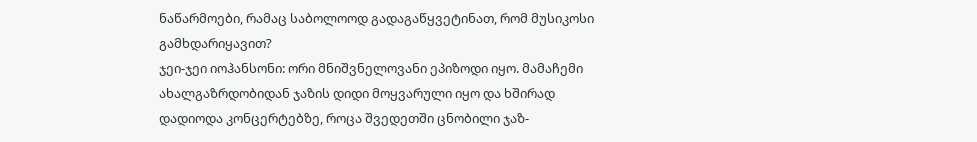ნაწარმოები, რამაც საბოლოოდ გადაგაწყვეტინათ, რომ მუსიკოსი გამხდარიყავით?
ჯეი-ჯეი იოჰანსონი: ორი მნიშვნელოვანი ეპიზოდი იყო. მამაჩემი ახალგაზრდობიდან ჯაზის დიდი მოყვარული იყო და ხშირად დადიოდა კონცერტებზე, როცა შვედეთში ცნობილი ჯაზ-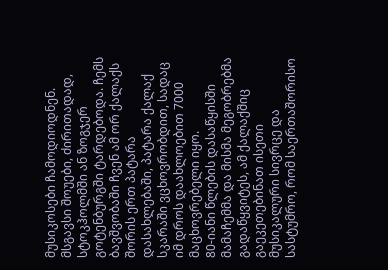მუსიკოსები ჩამოდიოდნენ. მსგავსი შოუები, ძირითადად, სტოკჰოლმში ან ზოგჯერ გოტენბურგში ტარდებოდა. ჩემს ბავშვობაში ჩვენ ამ ორ ქალაქს შორის ერთ პატარა დასახლებაში, პატარა ქალაქ სკარაში ვცხოვრობდით, სადაც იმ დროს დაახლოებით 7000 მაცხოვრებელი იყო.
80-იანი წლების დასაწყისში მამაჩემმა და მისმა მეგობრებმა გადაწყვიტეს, ამ ქალაქშიც გაეკეთებინათ ისეთი მუსიკალური სივრცე და სასტუმრო, რომ საერთაშორისო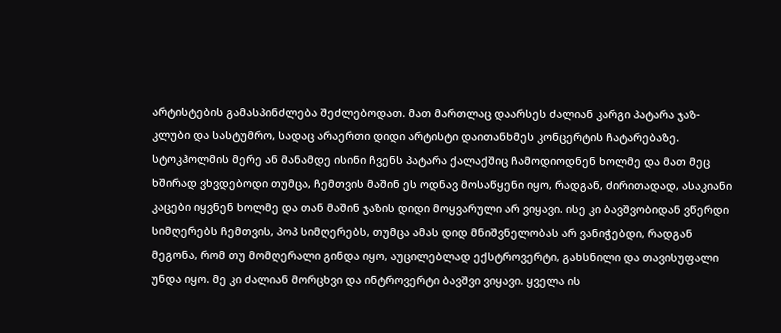არტისტების გამასპინძლება შეძლებოდათ. მათ მართლაც დაარსეს ძალიან კარგი პატარა ჯაზ-კლუბი და სასტუმრო, სადაც არაერთი დიდი არტისტი დაითანხმეს კონცერტის ჩატარებაზე.
სტოკჰოლმის მერე ან მანამდე ისინი ჩვენს პატარა ქალაქშიც ჩამოდიოდნენ ხოლმე და მათ მეც ხშირად ვხვდებოდი თუმცა, ჩემთვის მაშინ ეს ოდნავ მოსაწყენი იყო, რადგან, ძირითადად, ასაკიანი კაცები იყვნენ ხოლმე და თან მაშინ ჯაზის დიდი მოყვარული არ ვიყავი. ისე კი ბავშვობიდან ვწერდი სიმღერებს ჩემთვის, პოპ სიმღერებს, თუმცა ამას დიდ მნიშვნელობას არ ვანიჭებდი, რადგან მეგონა, რომ თუ მომღერალი გინდა იყო, აუცილებლად ექსტროვერტი, გახსნილი და თავისუფალი უნდა იყო. მე კი ძალიან მორცხვი და ინტროვერტი ბავშვი ვიყავი. ყველა ის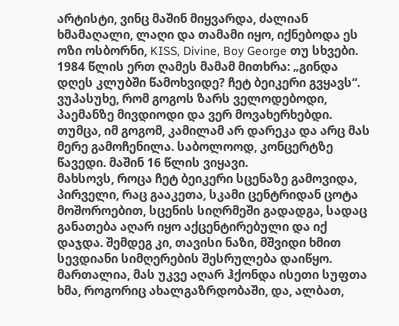არტისტი, ვინც მაშინ მიყვარდა, ძალიან ხმამაღალი, ლაღი და თამამი იყო, იქნებოდა ეს ოზი ოსბორნი, KISS, Divine, Boy George თუ სხვები.
1984 წლის ერთ ღამეს მამამ მითხრა: „გინდა დღეს კლუბში წამოხვიდე? ჩეტ ბეიკერი გვყავს“. ვუპასუხე, რომ გოგოს ზარს ველოდებოდი, პაემანზე მივდიოდი და ვერ მოვახერხებდი. თუმცა, იმ გოგომ, კამილამ არ დარეკა და არც მას მერე გამოჩენილა. საბოლოოდ, კონცერტზე წავედი. მაშინ 16 წლის ვიყავი.
მახსოვს, როცა ჩეტ ბეიკერი სცენაზე გამოვიდა, პირველი, რაც გააკეთა, სკამი ცენტრიდან ცოტა მოშოროებით, სცენის სიღრმეში გადადგა, სადაც განათება აღარ იყო აქცენტირებული და იქ დაჯდა. შემდეგ კი, თავისი ნაზი, მშვიდი ხმით სევდიანი სიმღერების შესრულება დაიწყო. მართალია, მას უკვე აღარ ჰქონდა ისეთი სუფთა ხმა, როგორიც ახალგაზრდობაში, და, ალბათ,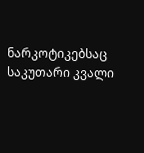ნარკოტიკებსაც საკუთარი კვალი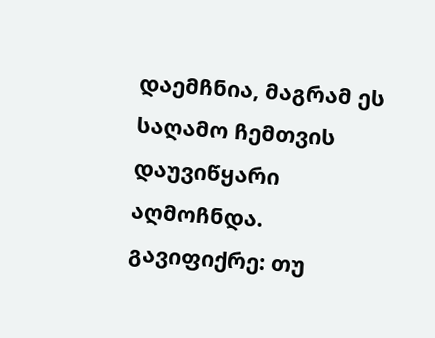დაემჩნია, მაგრამ ეს საღამო ჩემთვის დაუვიწყარი აღმოჩნდა. გავიფიქრე: თუ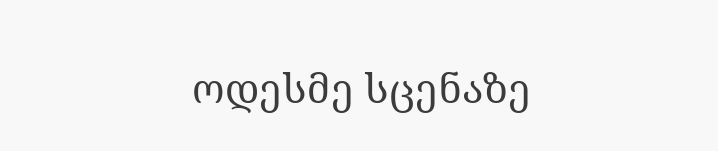ოდესმე სცენაზე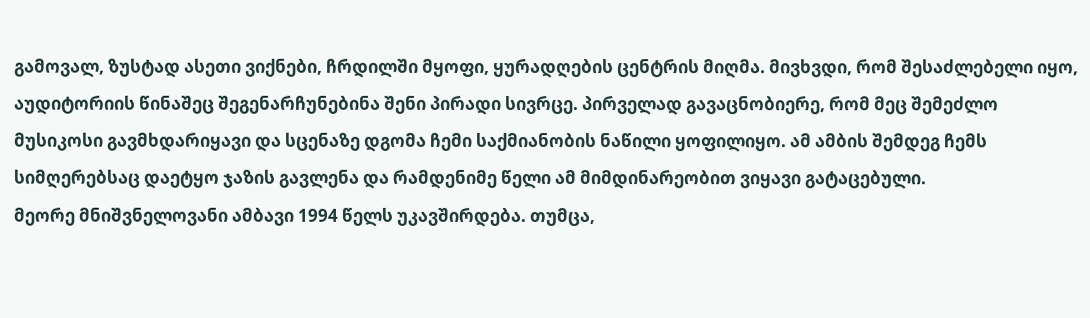გამოვალ, ზუსტად ასეთი ვიქნები, ჩრდილში მყოფი, ყურადღების ცენტრის მიღმა. მივხვდი, რომ შესაძლებელი იყო, აუდიტორიის წინაშეც შეგენარჩუნებინა შენი პირადი სივრცე. პირველად გავაცნობიერე, რომ მეც შემეძლო მუსიკოსი გავმხდარიყავი და სცენაზე დგომა ჩემი საქმიანობის ნაწილი ყოფილიყო. ამ ამბის შემდეგ ჩემს სიმღერებსაც დაეტყო ჯაზის გავლენა და რამდენიმე წელი ამ მიმდინარეობით ვიყავი გატაცებული.
მეორე მნიშვნელოვანი ამბავი 1994 წელს უკავშირდება. თუმცა,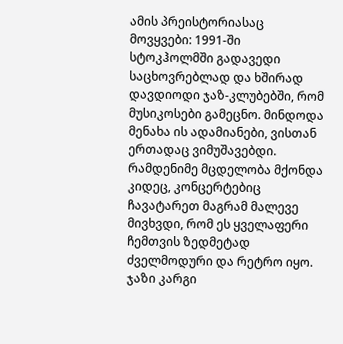ამის პრეისტორიასაც მოვყვები: 1991-ში სტოკჰოლმში გადავედი საცხოვრებლად და ხშირად დავდიოდი ჯაზ-კლუბებში, რომ მუსიკოსები გამეცნო. მინდოდა მენახა ის ადამიანები, ვისთან ერთადაც ვიმუშავებდი. რამდენიმე მცდელობა მქონდა კიდეც, კონცერტებიც ჩავატარეთ მაგრამ მალევე მივხვდი, რომ ეს ყველაფერი ჩემთვის ზედმეტად ძველმოდური და რეტრო იყო. ჯაზი კარგი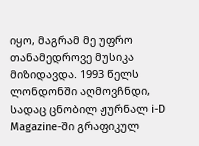იყო, მაგრამ მე უფრო თანამედროვე მუსიკა მიზიდავდა. 1993 წელს ლონდონში აღმოვჩნდი, სადაც ცნობილ ჟურნალ i-D Magazine-ში გრაფიკულ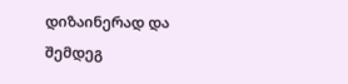დიზაინერად და შემდეგ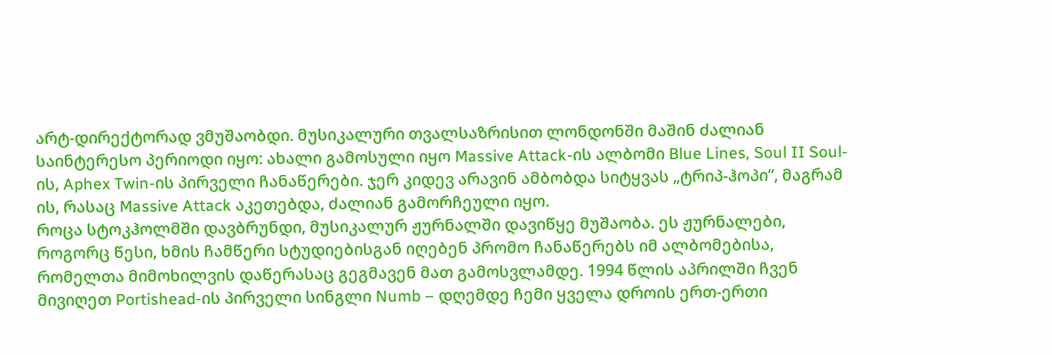არტ-დირექტორად ვმუშაობდი. მუსიკალური თვალსაზრისით ლონდონში მაშინ ძალიან საინტერესო პერიოდი იყო: ახალი გამოსული იყო Massive Attack-ის ალბომი Blue Lines, Soul II Soul-ის, Aphex Twin-ის პირველი ჩანაწერები. ჯერ კიდევ არავინ ამბობდა სიტყვას „ტრიპ-ჰოპი“, მაგრამ ის, რასაც Massive Attack აკეთებდა, ძალიან გამორჩეული იყო.
როცა სტოკჰოლმში დავბრუნდი, მუსიკალურ ჟურნალში დავიწყე მუშაობა. ეს ჟურნალები, როგორც წესი, ხმის ჩამწერი სტუდიებისგან იღებენ პრომო ჩანაწერებს იმ ალბომებისა, რომელთა მიმოხილვის დაწერასაც გეგმავენ მათ გამოსვლამდე. 1994 წლის აპრილში ჩვენ მივიღეთ Portishead-ის პირველი სინგლი Numb – დღემდე ჩემი ყველა დროის ერთ-ერთი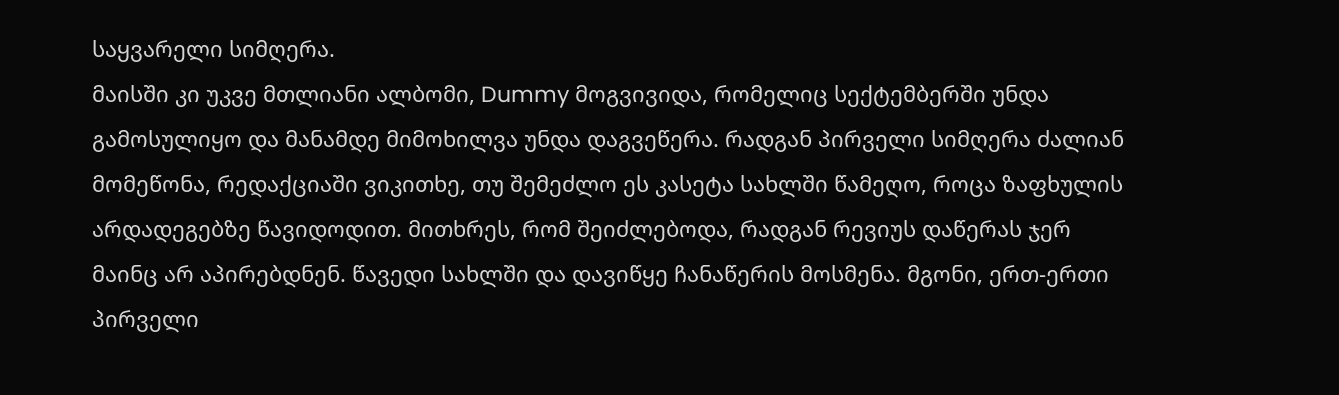საყვარელი სიმღერა.
მაისში კი უკვე მთლიანი ალბომი, Dummy მოგვივიდა, რომელიც სექტემბერში უნდა გამოსულიყო და მანამდე მიმოხილვა უნდა დაგვეწერა. რადგან პირველი სიმღერა ძალიან მომეწონა, რედაქციაში ვიკითხე, თუ შემეძლო ეს კასეტა სახლში წამეღო, როცა ზაფხულის არდადეგებზე წავიდოდით. მითხრეს, რომ შეიძლებოდა, რადგან რევიუს დაწერას ჯერ მაინც არ აპირებდნენ. წავედი სახლში და დავიწყე ჩანაწერის მოსმენა. მგონი, ერთ-ერთი პირველი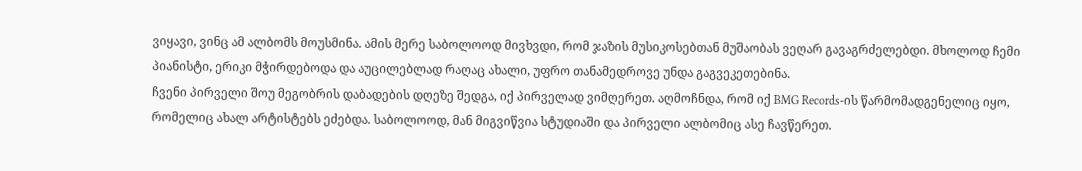ვიყავი, ვინც ამ ალბომს მოუსმინა. ამის მერე საბოლოოდ მივხვდი, რომ ჯაზის მუსიკოსებთან მუშაობას ვეღარ გავაგრძელებდი. მხოლოდ ჩემი პიანისტი, ერიკი მჭირდებოდა და აუცილებლად რაღაც ახალი, უფრო თანამედროვე უნდა გაგვეკეთებინა.
ჩვენი პირველი შოუ მეგობრის დაბადების დღეზე შედგა, იქ პირველად ვიმღერეთ. აღმოჩნდა, რომ იქ BMG Records-ის წარმომადგენელიც იყო, რომელიც ახალ არტისტებს ეძებდა. საბოლოოდ, მან მიგვიწვია სტუდიაში და პირველი ალბომიც ასე ჩავწერეთ.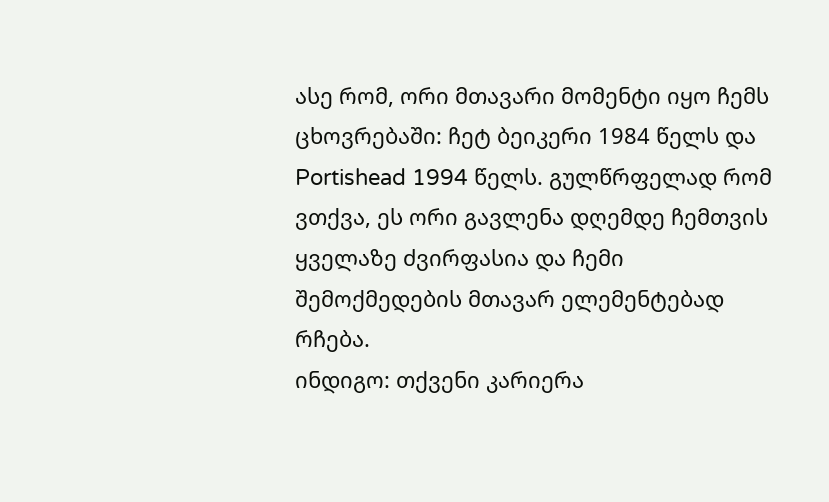ასე რომ, ორი მთავარი მომენტი იყო ჩემს ცხოვრებაში: ჩეტ ბეიკერი 1984 წელს და Portishead 1994 წელს. გულწრფელად რომ ვთქვა, ეს ორი გავლენა დღემდე ჩემთვის ყველაზე ძვირფასია და ჩემი შემოქმედების მთავარ ელემენტებად რჩება.
ინდიგო: თქვენი კარიერა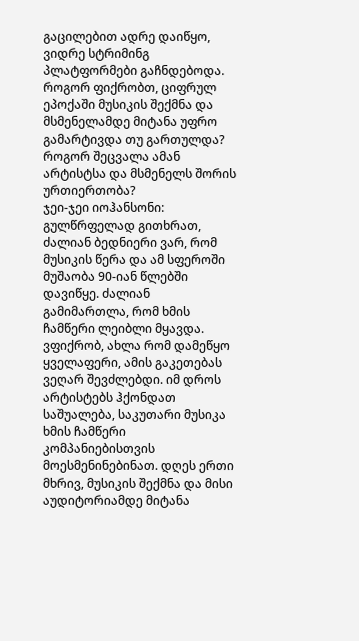გაცილებით ადრე დაიწყო, ვიდრე სტრიმინგ პლატფორმები გაჩნდებოდა. როგორ ფიქრობთ, ციფრულ ეპოქაში მუსიკის შექმნა და მსმენელამდე მიტანა უფრო გამარტივდა თუ გართულდა? როგორ შეცვალა ამან არტისტსა და მსმენელს შორის ურთიერთობა?
ჯეი-ჯეი იოჰანსონი: გულწრფელად გითხრათ, ძალიან ბედნიერი ვარ, რომ მუსიკის წერა და ამ სფეროში მუშაობა 90-იან წლებში დავიწყე. ძალიან გამიმართლა, რომ ხმის ჩამწერი ლეიბლი მყავდა. ვფიქრობ, ახლა რომ დამეწყო ყველაფერი, ამის გაკეთებას ვეღარ შევძლებდი. იმ დროს არტისტებს ჰქონდათ საშუალება, საკუთარი მუსიკა ხმის ჩამწერი კომპანიებისთვის მოესმენინებინათ. დღეს ერთი მხრივ, მუსიკის შექმნა და მისი აუდიტორიამდე მიტანა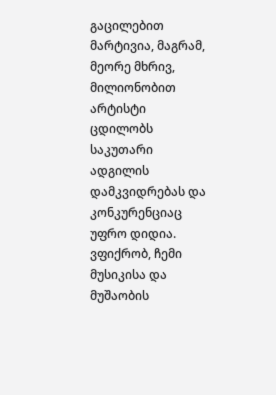გაცილებით მარტივია, მაგრამ, მეორე მხრივ, მილიონობით არტისტი ცდილობს საკუთარი ადგილის დამკვიდრებას და კონკურენციაც უფრო დიდია. ვფიქრობ, ჩემი მუსიკისა და მუშაობის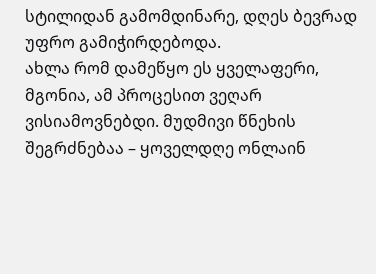სტილიდან გამომდინარე, დღეს ბევრად უფრო გამიჭირდებოდა.
ახლა რომ დამეწყო ეს ყველაფერი, მგონია, ამ პროცესით ვეღარ ვისიამოვნებდი. მუდმივი წნეხის შეგრძნებაა – ყოველდღე ონლაინ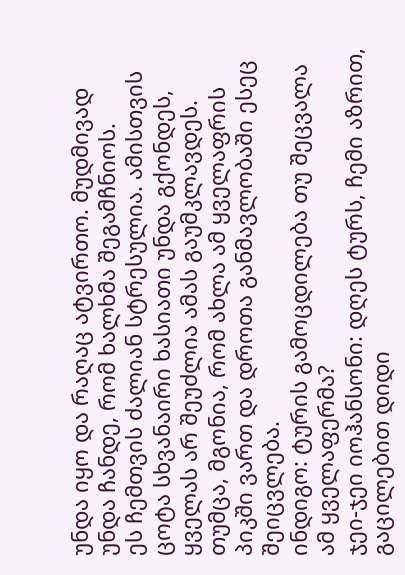უნდა იყო და რაღაც ატვირთო. მუდმივად უნდა ჩანდე, რომ ხალხმა შეგამჩნიოს.
ეს ჩემთვის ძალიან სტრესულია. ამისთვის ცოტა სხვანაირი ხასიათი უნდა გქონდეს, ყველას არ შეუძლია ამას გაუმკლავდეს. თუმცა, მგონია, რომ ახლა ამ ყველაფრის პიკში ვართ და დროთა განმავლობაში ესეც შეიცვლება.
ინდიგო: ტურის გამოცდილება თუ შეცვალა ამ ყველაფერმა?
ჯეი-ჯეი იოჰანსონი: დღეს ტურს, ჩემი აზრით, გაცილებით დიდი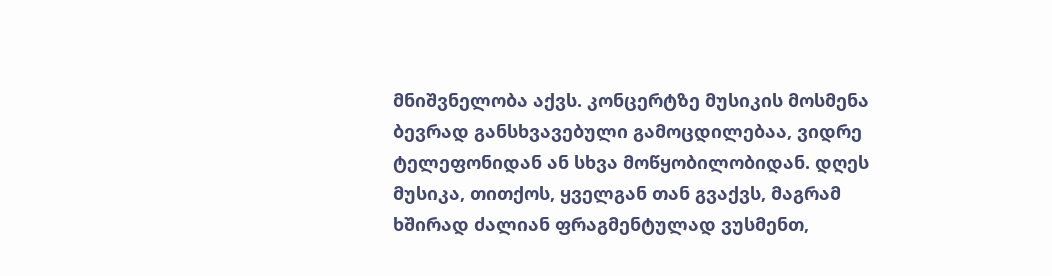მნიშვნელობა აქვს. კონცერტზე მუსიკის მოსმენა ბევრად განსხვავებული გამოცდილებაა, ვიდრე ტელეფონიდან ან სხვა მოწყობილობიდან. დღეს მუსიკა, თითქოს, ყველგან თან გვაქვს, მაგრამ ხშირად ძალიან ფრაგმენტულად ვუსმენთ,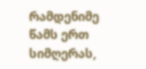რამდენიმე წამს ერთ სიმღერას,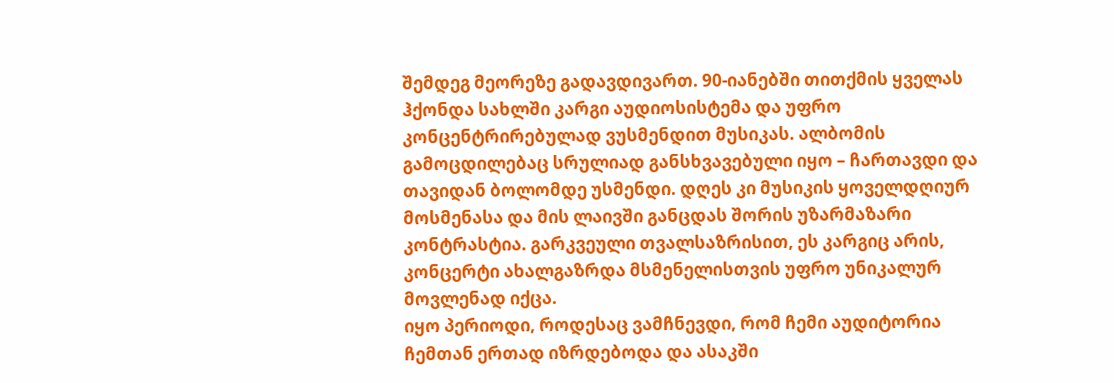შემდეგ მეორეზე გადავდივართ. 90-იანებში თითქმის ყველას ჰქონდა სახლში კარგი აუდიოსისტემა და უფრო კონცენტრირებულად ვუსმენდით მუსიკას. ალბომის გამოცდილებაც სრულიად განსხვავებული იყო – ჩართავდი და თავიდან ბოლომდე უსმენდი. დღეს კი მუსიკის ყოველდღიურ მოსმენასა და მის ლაივში განცდას შორის უზარმაზარი კონტრასტია. გარკვეული თვალსაზრისით, ეს კარგიც არის, კონცერტი ახალგაზრდა მსმენელისთვის უფრო უნიკალურ მოვლენად იქცა.
იყო პერიოდი, როდესაც ვამჩნევდი, რომ ჩემი აუდიტორია ჩემთან ერთად იზრდებოდა და ასაკში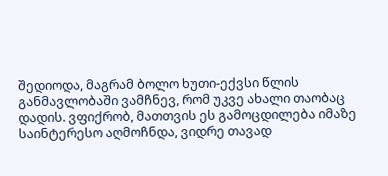შედიოდა, მაგრამ ბოლო ხუთი-ექვსი წლის განმავლობაში ვამჩნევ, რომ უკვე ახალი თაობაც დადის. ვფიქრობ, მათთვის ეს გამოცდილება იმაზე საინტერესო აღმოჩნდა, ვიდრე თავად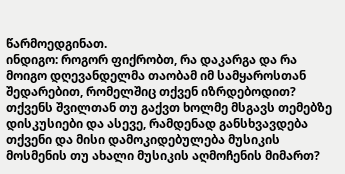წარმოედგინათ.
ინდიგო: როგორ ფიქრობთ, რა დაკარგა და რა მოიგო დღევანდელმა თაობამ იმ სამყაროსთან შედარებით, რომელშიც თქვენ იზრდებოდით? თქვენს შვილთან თუ გაქვთ ხოლმე მსგავს თემებზე დისკუსიები და ასევე, რამდენად განსხვავდება თქვენი და მისი დამოკიდებულება მუსიკის მოსმენის თუ ახალი მუსიკის აღმოჩენის მიმართ?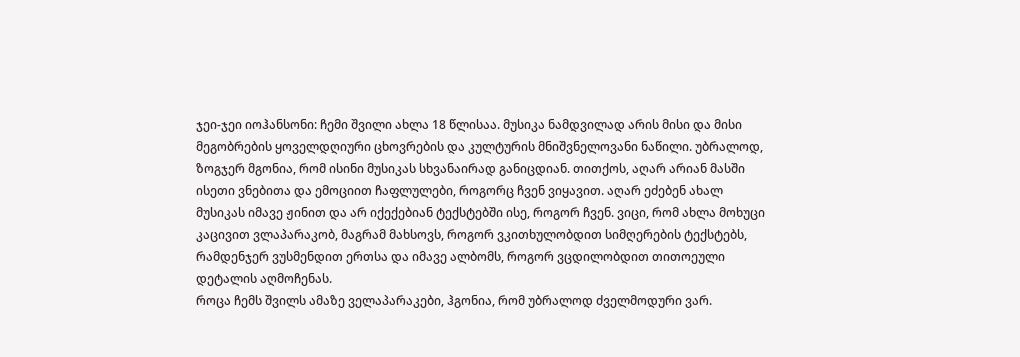ჯეი-ჯეი იოჰანსონი: ჩემი შვილი ახლა 18 წლისაა. მუსიკა ნამდვილად არის მისი და მისი მეგობრების ყოველდღიური ცხოვრების და კულტურის მნიშვნელოვანი ნაწილი. უბრალოდ, ზოგჯერ მგონია, რომ ისინი მუსიკას სხვანაირად განიცდიან. თითქოს, აღარ არიან მასში ისეთი ვნებითა და ემოციით ჩაფლულები, როგორც ჩვენ ვიყავით. აღარ ეძებენ ახალ მუსიკას იმავე ჟინით და არ იქექებიან ტექსტებში ისე, როგორ ჩვენ. ვიცი, რომ ახლა მოხუცი კაცივით ვლაპარაკობ, მაგრამ მახსოვს, როგორ ვკითხულობდით სიმღერების ტექსტებს, რამდენჯერ ვუსმენდით ერთსა და იმავე ალბომს, როგორ ვცდილობდით თითოეული დეტალის აღმოჩენას.
როცა ჩემს შვილს ამაზე ველაპარაკები, ჰგონია, რომ უბრალოდ ძველმოდური ვარ.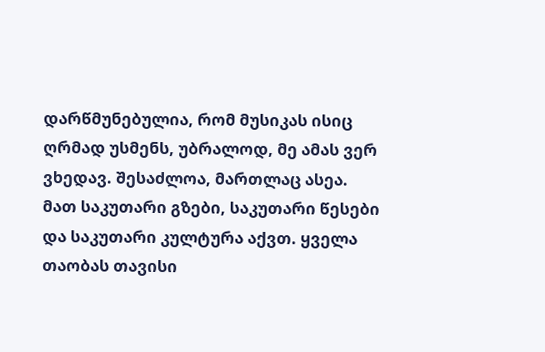დარწმუნებულია, რომ მუსიკას ისიც ღრმად უსმენს, უბრალოდ, მე ამას ვერ ვხედავ. შესაძლოა, მართლაც ასეა.
მათ საკუთარი გზები, საკუთარი წესები და საკუთარი კულტურა აქვთ. ყველა თაობას თავისი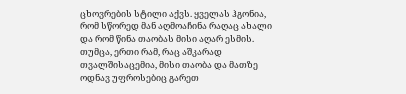ცხოვრების სტილი აქვს. ყველას ჰგონია, რომ სწორედ მან აღმოაჩინა რაღაც ახალი და რომ წინა თაობას მისი აღარ ესმის. თუმცა, ერთი რამ, რაც აშკარად თვალშისაცემია, მისი თაობა და მათზე ოდნავ უფროსებიც გარეთ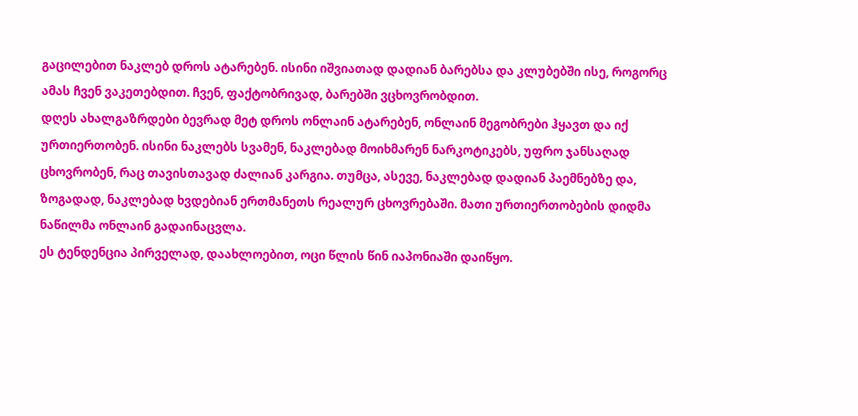გაცილებით ნაკლებ დროს ატარებენ. ისინი იშვიათად დადიან ბარებსა და კლუბებში ისე, როგორც ამას ჩვენ ვაკეთებდით. ჩვენ, ფაქტობრივად, ბარებში ვცხოვრობდით.
დღეს ახალგაზრდები ბევრად მეტ დროს ონლაინ ატარებენ, ონლაინ მეგობრები ჰყავთ და იქ ურთიერთობენ. ისინი ნაკლებს სვამენ, ნაკლებად მოიხმარენ ნარკოტიკებს, უფრო ჯანსაღად ცხოვრობენ, რაც თავისთავად ძალიან კარგია. თუმცა, ასევე, ნაკლებად დადიან პაემნებზე და, ზოგადად, ნაკლებად ხვდებიან ერთმანეთს რეალურ ცხოვრებაში. მათი ურთიერთობების დიდმა ნაწილმა ონლაინ გადაინაცვლა.
ეს ტენდენცია პირველად, დაახლოებით, ოცი წლის წინ იაპონიაში დაიწყო.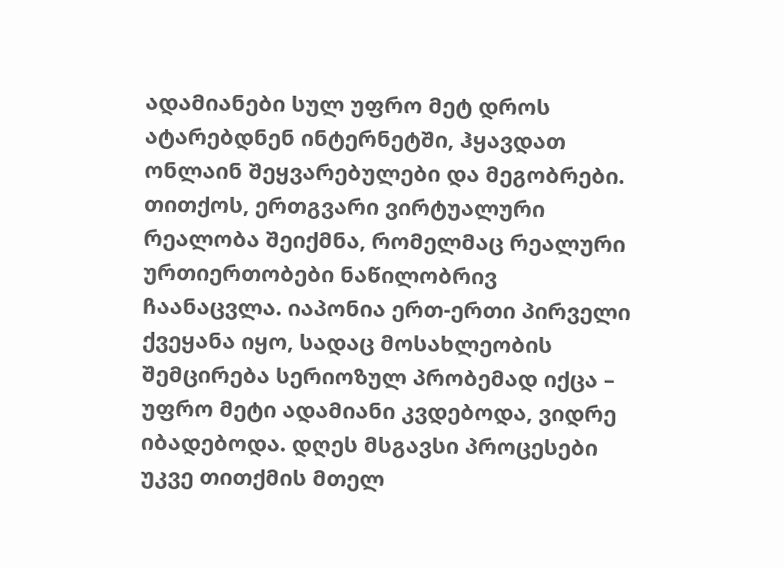ადამიანები სულ უფრო მეტ დროს ატარებდნენ ინტერნეტში, ჰყავდათ ონლაინ შეყვარებულები და მეგობრები. თითქოს, ერთგვარი ვირტუალური რეალობა შეიქმნა, რომელმაც რეალური ურთიერთობები ნაწილობრივ ჩაანაცვლა. იაპონია ერთ-ერთი პირველი ქვეყანა იყო, სადაც მოსახლეობის შემცირება სერიოზულ პრობემად იქცა – უფრო მეტი ადამიანი კვდებოდა, ვიდრე იბადებოდა. დღეს მსგავსი პროცესები უკვე თითქმის მთელ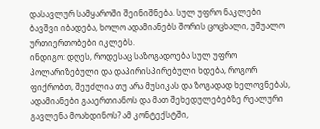დასავლურ სამყაროში შეინიშნება. სულ უფრო ნაკლები ბავშვი იბადება, ხოლო ადამიანებს შორის ცოცხალი, უშუალო ურთიერთობები იკლებს.
ინდიგო: დღეს, როდესაც საზოგადოება სულ უფრო პოლარიზებული და დაპირისპირებული ხდება, როგორ ფიქრობთ, შეუძლია თუ არა მუსიკას და ზოგადად ხელოვნებას, ადამიანები გააერთიანოს და მათ შეხედულებებზე რეალური გავლენა მოახდინოს? ამ კონტექსტში,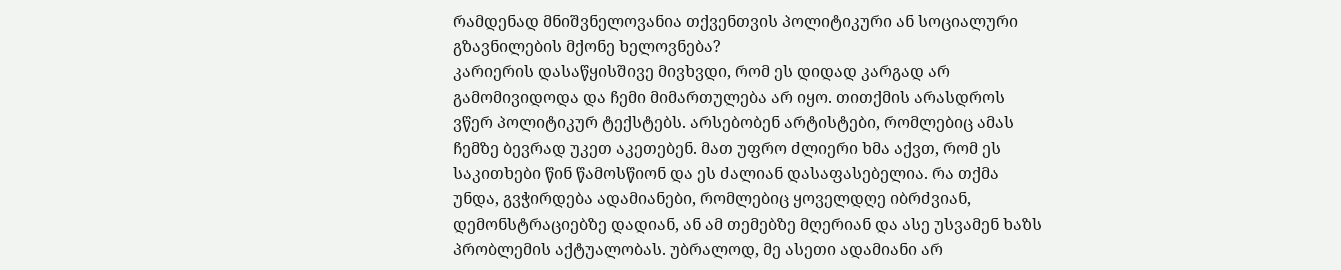რამდენად მნიშვნელოვანია თქვენთვის პოლიტიკური ან სოციალური გზავნილების მქონე ხელოვნება?
კარიერის დასაწყისშივე მივხვდი, რომ ეს დიდად კარგად არ გამომივიდოდა და ჩემი მიმართულება არ იყო. თითქმის არასდროს ვწერ პოლიტიკურ ტექსტებს. არსებობენ არტისტები, რომლებიც ამას ჩემზე ბევრად უკეთ აკეთებენ. მათ უფრო ძლიერი ხმა აქვთ, რომ ეს საკითხები წინ წამოსწიონ და ეს ძალიან დასაფასებელია. რა თქმა უნდა, გვჭირდება ადამიანები, რომლებიც ყოველდღე იბრძვიან, დემონსტრაციებზე დადიან, ან ამ თემებზე მღერიან და ასე უსვამენ ხაზს პრობლემის აქტუალობას. უბრალოდ, მე ასეთი ადამიანი არ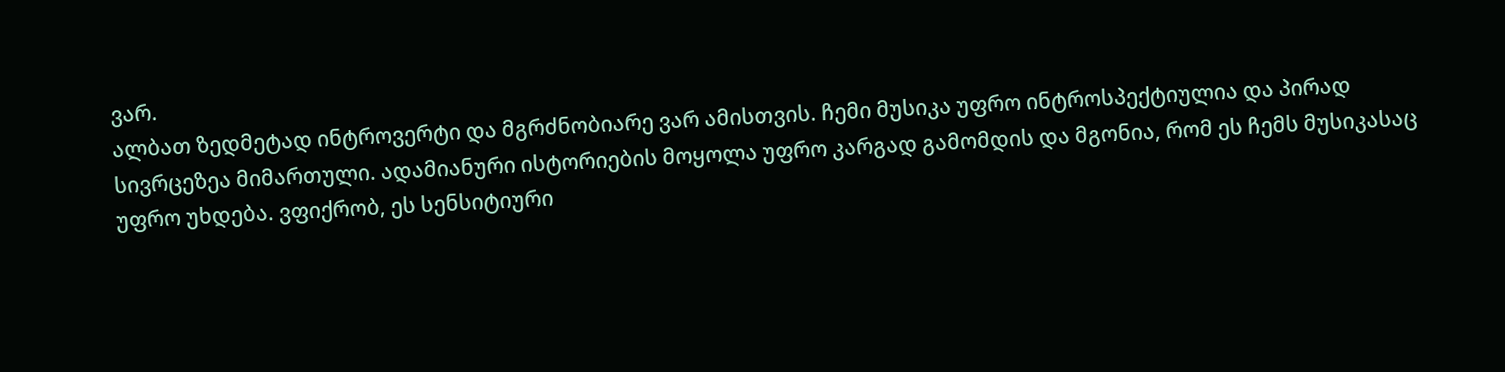ვარ.
ალბათ ზედმეტად ინტროვერტი და მგრძნობიარე ვარ ამისთვის. ჩემი მუსიკა უფრო ინტროსპექტიულია და პირად სივრცეზეა მიმართული. ადამიანური ისტორიების მოყოლა უფრო კარგად გამომდის და მგონია, რომ ეს ჩემს მუსიკასაც უფრო უხდება. ვფიქრობ, ეს სენსიტიური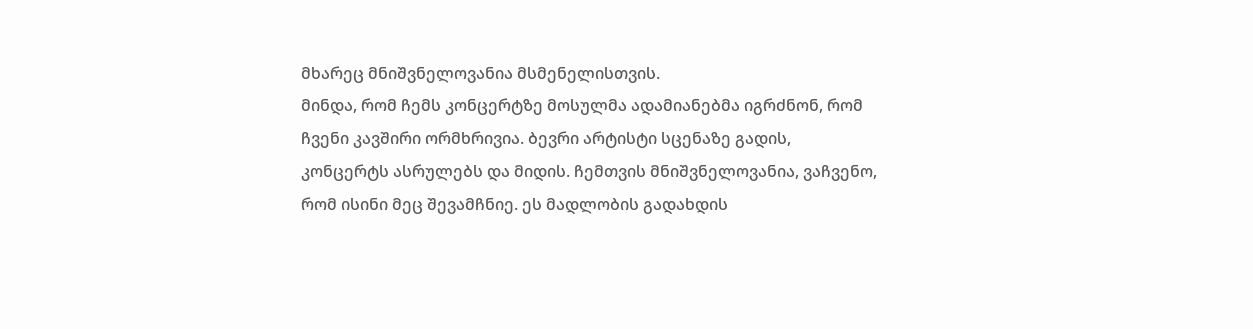მხარეც მნიშვნელოვანია მსმენელისთვის.
მინდა, რომ ჩემს კონცერტზე მოსულმა ადამიანებმა იგრძნონ, რომ ჩვენი კავშირი ორმხრივია. ბევრი არტისტი სცენაზე გადის, კონცერტს ასრულებს და მიდის. ჩემთვის მნიშვნელოვანია, ვაჩვენო, რომ ისინი მეც შევამჩნიე. ეს მადლობის გადახდის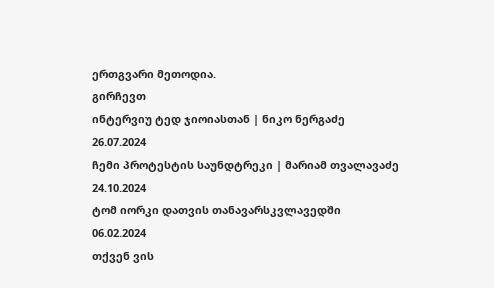ერთგვარი მეთოდია.
გირჩევთ
ინტერვიუ ტედ ჯიოიასთან | ნიკო ნერგაძე
26.07.2024
ჩემი პროტესტის საუნდტრეკი | მარიამ თვალავაძე
24.10.2024
ტომ იორკი დათვის თანავარსკვლავედში
06.02.2024
თქვენ ვის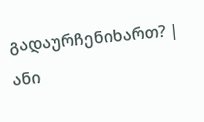გადაურჩენიხართ? | ანი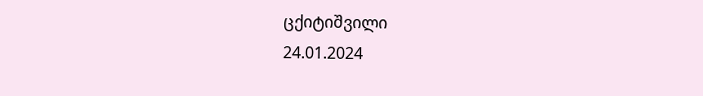ცქიტიშვილი
24.01.2024